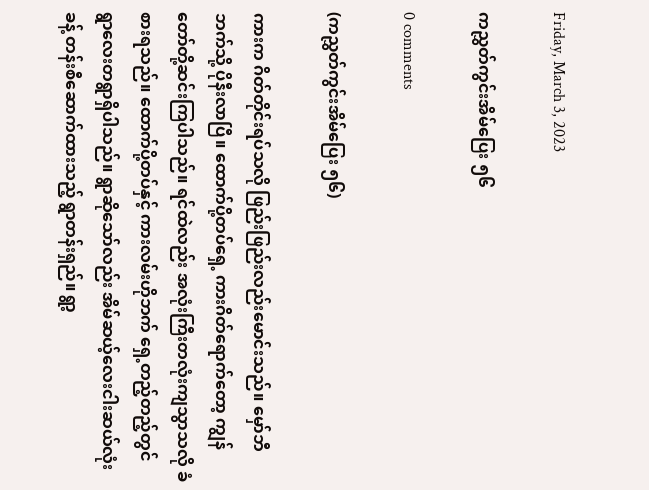Friday, March 3, 2023

ကညွှတ်ကွင်းအိမ်ပြေး ၅၆

0 comments

(ကညွှတ်ကွင်းအိမ်ပြေး ၅၆)

ကားက ဂိတ်တိုင်းရပ်သလို ဖြည်းဖြည်းလည်းမောင်းသည်။ မှော်ဘီဘက်သို့ ပိုနီးလာပြီ။ ထောက်ပို့တပ်ရှေ့ ကားဂိတ်ရောက်တော့ ကျွန်တော်တို့ဆင်းကြပါသည်။ ရင်ထဲလည်း အလုံးကြီးတလုံးကျသွာသလို ခံစားရသည်။ ထောက်ပို့တပ်နှင့် ကားလမ်းဟိုဘက် ရှေ့တည့်တည့်တွင် ရွာလေးတရွာရှိပါသည်။ ရွာဆိုသော်လည်း အိမ်ဆယ့်လေးငါးဆယ်လုံးခန့် တန်းစီဆောက်ထားသည့် ရွာတန်းရှည်။ ရွာ့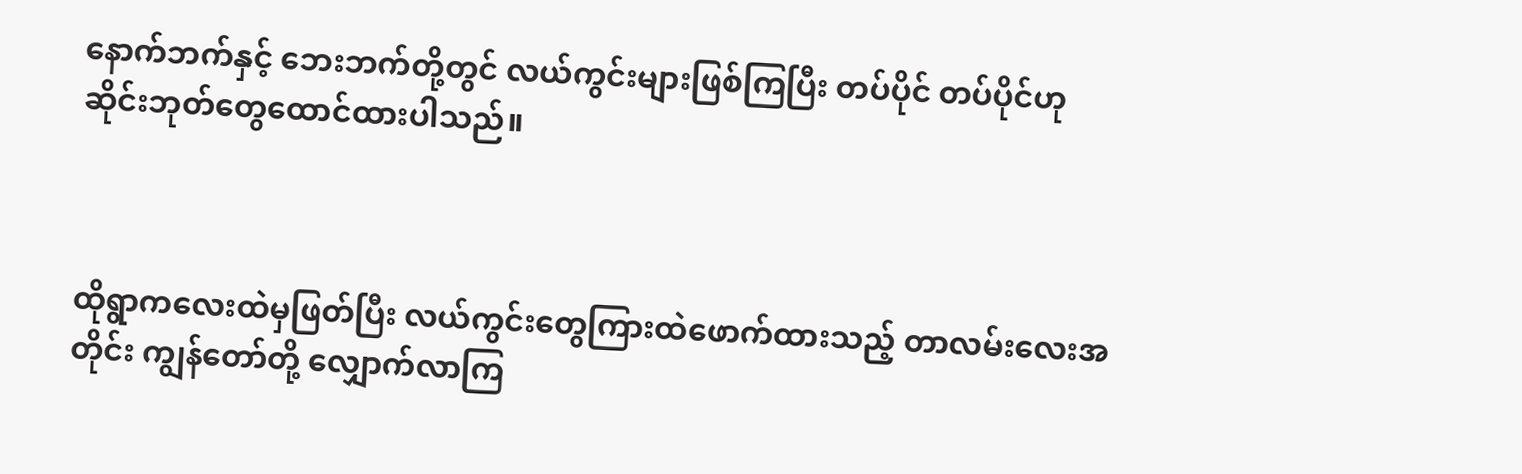နောက်ဘက်နှင့် ဘေးဘက်တို့တွင် လယ်ကွင်းများဖြစ်ကြပြီး တပ်ပိုင် တပ်ပိုင်ဟု ဆိုင်းဘုတ်တွေထောင်ထားပါသည်။



ထိုရွာကလေးထဲမှဖြတ်ပြီး လယ်ကွင်းတွေကြားထဲဖောက်ထားသည့် တာလမ်းလေးအတိုင်း ကျွန်တော်တို့ လျှောက်လာကြ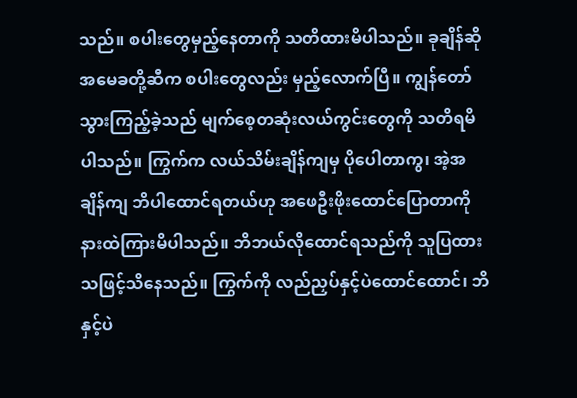သည်။ စပါးတွေမှည့်နေတာကို သတိထားမိပါသည်။ ခုချိန်ဆို အမေခတို့ဆီက စပါးတွေလည်း မှည့်လောက်ပြီ။ ကျွန်တော် သွားကြည့်ခဲ့သည် မျက်စေ့တဆုံးလယ်ကွင်းတွေကို သတိရမိပါသည်။ ကြွက်က လယ်သိမ်းချိန်ကျမှ ပိုပေါတာကွ၊ အဲ့အချိန်ကျ ဘိပါထောင်ရတယ်ဟု အဖေဦးဖိုးထောင်ပြောတာကို နားထဲကြားမိပါသည်။ ဘိဘယ်လိုထောင်ရသည်ကို သူပြထားသဖြင့်သိနေသည်။ ကြွက်ကို လည်ညှပ်နှင့်ပဲထောင်ထောင်၊ ဘိနှင့်ပဲ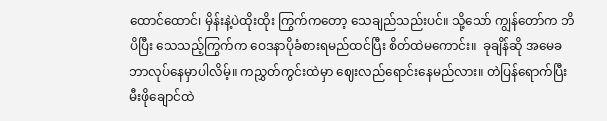ထောင်ထောင်၊ မှိန်းနဲ့ပဲထိုးထိုး ကြွက်ကတော့ သေချည်သည်းပင်။ သို့သော် ကျွန်တော်က ဘိ ပိပြီး သေသည့်ကြွက်က ဝေဒနာပိုခံစားရမည်ထင်ပြီး စိတ်ထဲမကောင်း။  ခုချိန်ဆို အမေခ ဘာလုပ်နေမှာပါလိမ့်။ ကညွှတ်ကွင်းထဲမှာ ဈေးလည်ရောင်းနေမည်လား။ တဲပြန်ရောက်ပြီး မီးဖိုချောင်ထဲ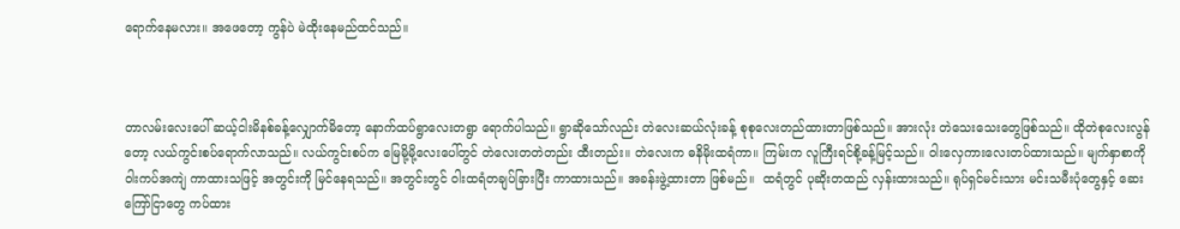ရောက်နေမလား။ အဖေတော့ ကွန်ပဲ မဲထိုးနေမည်ထင်သည်။



တာလမ်းလေးပေါ် ဆယ့်ငါးမိနစ်ခန့်လျှောက်မိတော့ နောက်ထပ်ရွာလေးတရွာ ရောက်ပါသည်။ ရွာဆိုသော်လည်း တဲလေးဆယ်လုံးခန့် စုစုလေးတည်ထားတာဖြစ်သည်။ အားလုံး တဲသေးသေးတွေဖြစ်သည်။ ထိုတဲစုလေးလွန်တော့ လယ်ကွင်းစပ်ရောက်လာသည်။ လယ်ကွင်းစပ်က မြေမို့မို့လေးပေါ်တွင် တဲလေးတတဲတည်း ထီးတည်း။ တဲလေးက ဓနိမိုးထရံကာ။ ကြမ်းက လူကြီးရင်စို့ခန့်မြင့်သည်။ ဝါးလှေကားလေးတပ်ထားသည်။ မျက်နှာစာကို ဝါးကပ်အကျဲ ကာထားသဖြင့် အတွင်းကို မြင်နေရသည်။ အတွင်းတွင် ဝါးထရံတချပ်ခြားပြီး ကာထားသည်။ အခန်းဖွဲ့ထားတာ ဖြစ်မည်။  ထရံတွင် ပုဆိုးတထည် လှန်းထားသည်။ ရုပ်ရှင်မင်းသား မင်းသမီးပုံတွေနှင့် ဆေးကြော်ငြာတွေ ကပ်ထား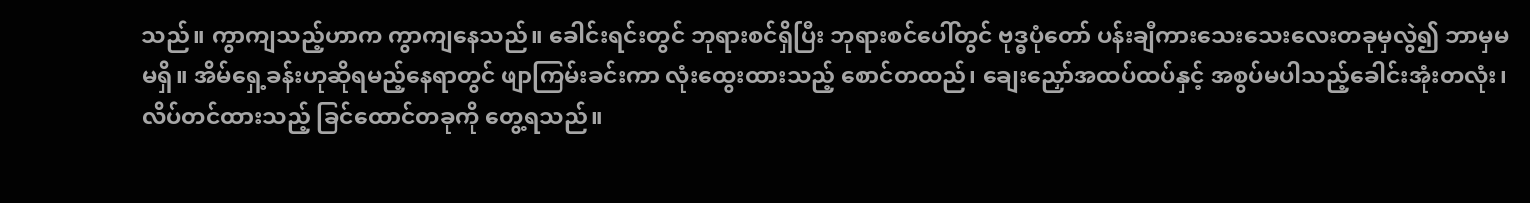သည်။ ကွာကျသည့်ဟာက ကွာကျနေသည်။ ခေါင်းရင်းတွင် ဘုရားစင်ရှိပြီး ဘုရားစင်ပေါ်တွင် ဗုဒ္ဓပုံတော် ပန်းချီကားသေးသေးလေးတခုမှလွဲ၍ ဘာမှမမရှိ။ အိမ်ရှေ့ခန်းဟုဆိုရမည့်နေရာတွင် ဖျာကြမ်းခင်းကာ လုံးထွေးထားသည့် စောင်တထည်၊ ချေးညှော်အထပ်ထပ်နှင့် အစွပ်မပါသည့်ခေါင်းအုံးတလုံး၊ လိပ်တင်ထားသည့် ခြင်ထောင်တခုကို တွေ့ရသည်။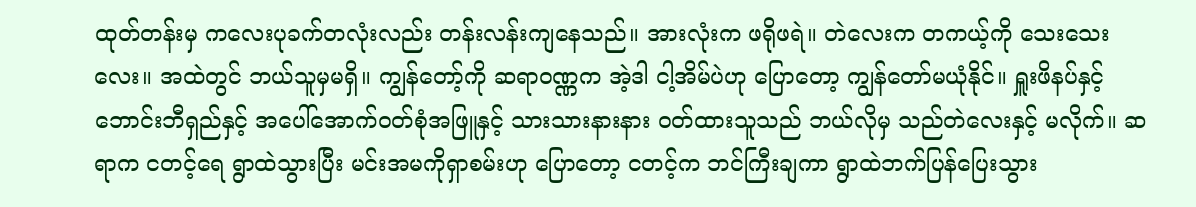ထုတ်တန်းမှ ကလေးပုခက်တလုံးလည်း တန်းလန်းကျနေသည်။ အားလုံးက ဖရိုဖရဲ။ တဲလေးက တကယ့်ကို သေးသေးလေး။ အထဲတွင် ဘယ်သူမှမရှိ။ ကျွန်တော့်ကို ဆရာဝဏ္ဏက အဲ့ဒါ ငါ့အိမ်ပဲဟု ပြောတော့ ကျွန်တော်မယုံနိုင်။ ရှူးဖိနပ်နှင့် ဘောင်းဘီရှည်နှင့် အပေါ်အောက်ဝတ်စုံအဖြူနှင့် သားသားနားနား ဝတ်ထားသူသည် ဘယ်လိုမှ သည်တဲလေးနှင့် မလိုက်။ ဆရာက ငတင့်ရေ ရွာထဲသွားပြီး မင်းအမကိုရှာစမ်းဟု ပြောတော့ ငတင့်က ဘင်ကြီးချကာ ရွာထဲဘက်ပြန်ပြေးသွား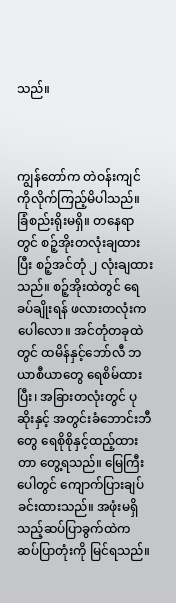သည်။



ကျွန်တော်က တဲဝန်းကျင်ကိုလိုက်ကြည့်မိပါသည်။ ခြံစည်းရိုးမရှိ။ တနေရာတွင် စဉ့်အိုးတလုံးချထားပြီး စဉ့်အင်တုံ ၂ လုံးချထားသည်။ စဉ့်အိုးထဲတွင် ရေခပ်ချိုးရန် ဖလားတလုံးကပေါလော။ အင်တုံတခုထဲတွင် ထမိန်နှင့်ဘော်လီ ဘယာစီယာတွေ ရေစိမ်ထားပြီး၊ အခြားတလုံးတွင် ပုဆိုးနှင့် အတွင်းခံဘောင်းဘီတွေ ရေစိုစိုနှင့်ထည့်ထားတာ တွေ့ရသည်။ မြေကြီးပေါတွင် ကျောက်ပြားချပ်ခင်းထားသည်။ အဖုံးမရှိသည့်ဆပ်ပြာခွက်ထဲက ဆပ်ပြာတုံးကို မြင်ရသည်။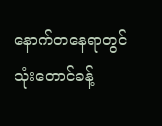နောက်တနေရာတွင် သုံးတောင်ခန့်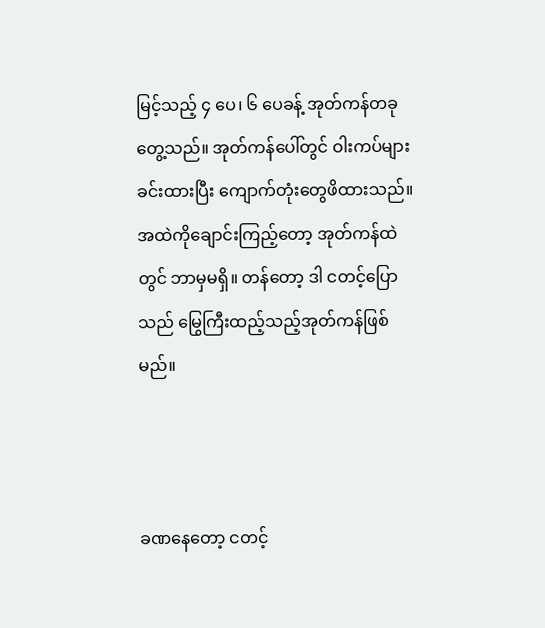မြင့်သည့် ၄ ပေ၊ ၆ ပေခန့် အုတ်ကန်တခုတွေ့သည်။ အုတ်ကန်ပေါ်တွင် ဝါးကပ်များခင်းထားပြီး ကျောက်တုံးတွေဖိထားသည်။ အထဲကိုချောင်းကြည့်တော့ အုတ်ကန်ထဲတွင် ဘာမှမရှိ။ တန်တော့ ဒါ ငတင့်ပြောသည် မြွေကြီးထည့်သည့်အုတ်ကန်ဖြစ်မည်။



ခဏနေတော့ ငတင့်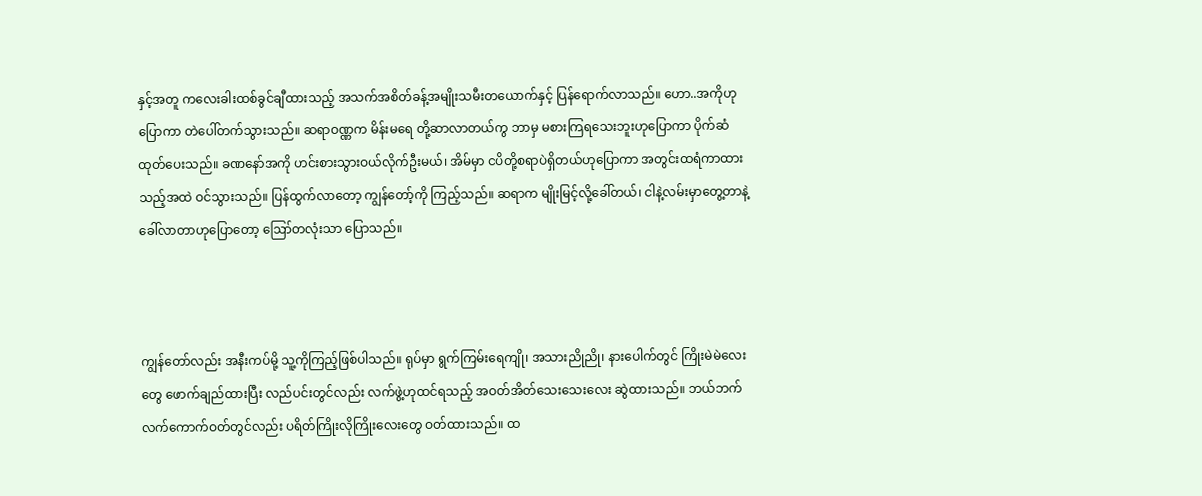နှင့်အတူ ကလေးခါးထစ်ခွင်ချီထားသည့် အသက်အစိတ်ခန့်အမျိုးသမီးတယောက်နှင့် ပြန်ရောက်လာသည်။ ဟော..အကိုဟုပြောကာ တဲပေါ်တက်သွားသည်။ ဆရာဝဏ္ဏက မိန်းမရေ တို့ဆာလာတယ်ကွ ဘာမှ မစားကြရသေးဘူးဟုပြောကာ ပိုက်ဆံထုတ်ပေးသည်။ ခဏနော်အကို ဟင်းစားသွားဝယ်လိုက်ဦးမယ်၊ အိမ်မှာ ငပိတို့စရာပဲရှိတယ်ဟုပြောကာ အတွင်းထရံကာထားသည့်အထဲ ဝင်သွားသည်။ ပြန်ထွက်လာတော့ ကျွန်တော့်ကို ကြည့်သည်။ ဆရာက မျိုးမြင့်လို့ခေါ်တယ်၊ ငါနဲ့လမ်းမှာတွေ့တာနဲ့ ခေါ်လာတာဟုပြောတော့ ဪတလုံးသာ ပြောသည်။



ကျွန်တော်လည်း အနီးကပ်မို့ သူ့ကိုကြည့်ဖြစ်ပါသည်။ ရုပ်မှာ ရွက်ကြမ်းရေကျို၊ အသားညိုညို၊ နားပေါက်တွင် ကြိုးမဲမဲလေးတွေ ဖောက်ချည်ထားပြီး လည်ပင်းတွင်လည်း လက်ဖွဲ့ဟုထင်ရသည့် အဝတ်အိတ်သေးသေးလေး ဆွဲထားသည်။ ဘယ်ဘက်လက်ကောက်ဝတ်တွင်လည်း ပရိတ်ကြိုးလိုကြိုးလေးတွေ ဝတ်ထားသည်။ ထ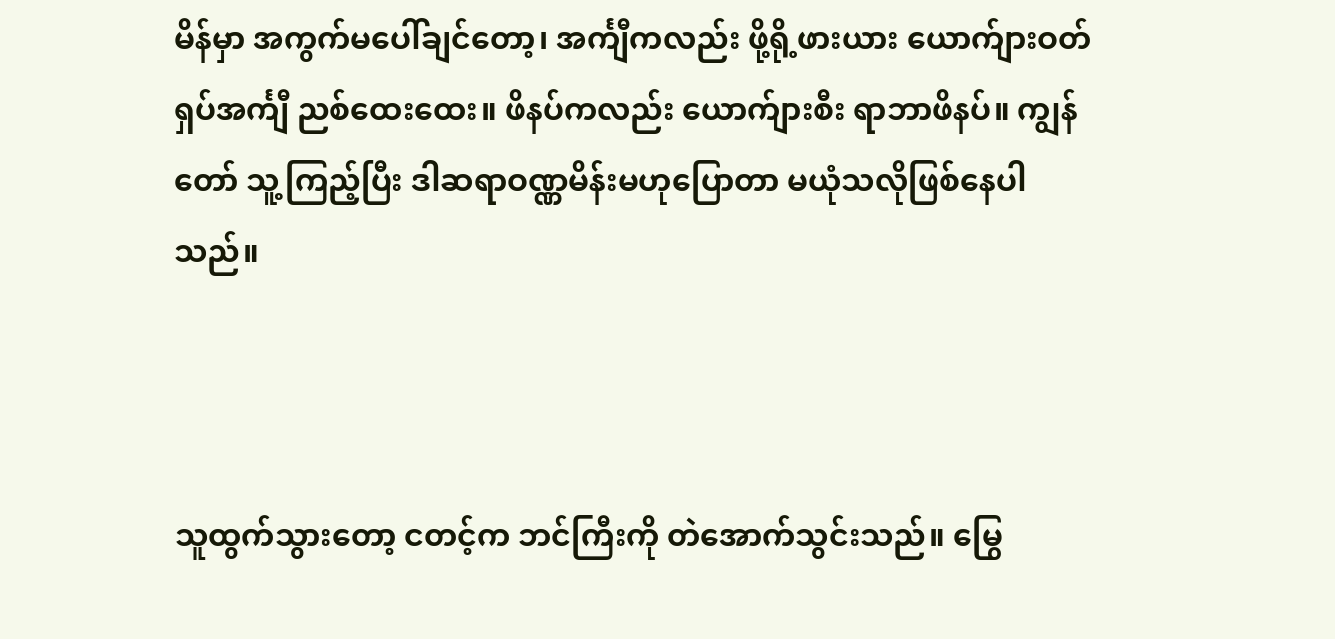မိန်မှာ အကွက်မပေါ်ချင်တော့၊ အင်္ကျီကလည်း ဖို့ရို့ဖားယား ယောက်ျားဝတ်ရှပ်အင်္ကျီ ညစ်ထေးထေး။ ဖိနပ်ကလည်း ယောက်ျားစီး ရာဘာဖိနပ်။ ကျွန်တော် သူ့ကြည့်ပြီး ဒါဆရာဝဏ္ဏမိန်းမဟုပြောတာ မယုံသလိုဖြစ်နေပါသည်။



သူထွက်သွားတော့ ငတင့်က ဘင်ကြီးကို တဲအောက်သွင်းသည်။ မြွေ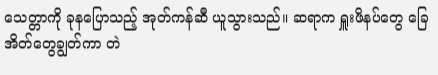သေတ္တာကို ခုနပြောသည့် အုတ်ကန်ဆီ ယူသွားသည်။ ဆရာက ရှူးဖိနပ်တွေ ခြေအိတ်တွေချွတ်ကာ တဲ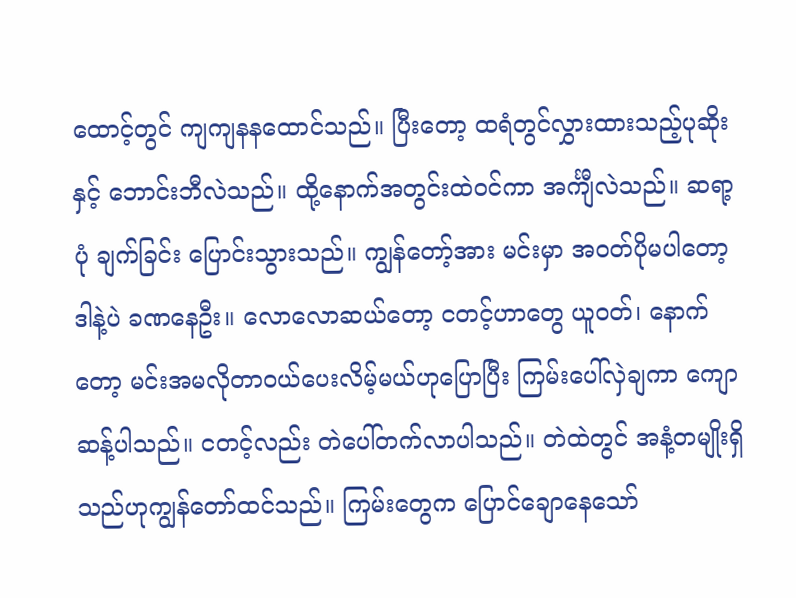ထောင့်တွင် ကျကျနနထောင်သည်။ ပြီးတော့ ထရံတွင်လွှားထားသည့်ပုဆိုးနှင့် ဘောင်းဘီလဲသည်။ ထို့နောက်အတွင်းထဲဝင်ကာ အင်္ကျီလဲသည်။ ဆရာ့ပုံ ချက်ခြင်း ပြောင်းသွားသည်။ ကျွန်တော့်အား မင်းမှာ အဝတ်ပိုမပါတော့ ဒါနဲ့ပဲ ခဏနေဦး။ လောလောဆယ်တော့ ငတင့်ဟာတွေ ယူဝတ်၊ နောက်တော့ မင်းအမလိုတာဝယ်ပေးလိမ့်မယ်ဟုပြောပြီး ကြမ်းပေါ်လှဲချကာ ကျောဆန့်ပါသည်။ ငတင့်လည်း တဲပေါ်တက်လာပါသည်။ တဲထဲတွင် အနံ့တမျိုးရှိသည်ဟုကျွန်တော်ထင်သည်။ ကြမ်းတွေက ပြောင်ချောနေသော်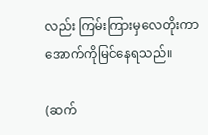လည်း ကြမ်းကြားမှလေတိုးကာ အောက်ကိုမြင်နေရသည်။

(ဆက်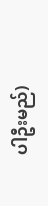ပါဦးမည်)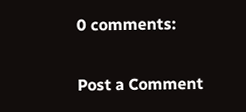0 comments:

Post a Comment